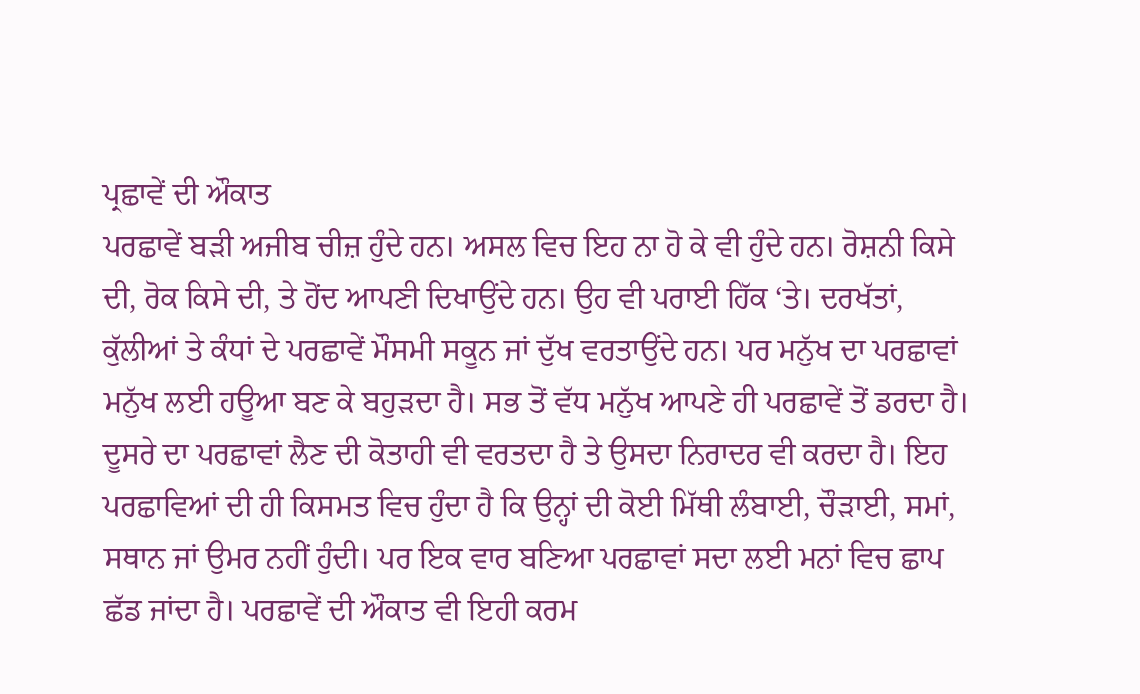ਪ੍ਰਛਾਵੇਂ ਦੀ ਔਕਾਤ
ਪਰਛਾਵੇਂ ਬੜੀ ਅਜੀਬ ਚੀਜ਼ ਹੁੰਦੇ ਹਨ। ਅਸਲ ਵਿਚ ਇਹ ਨਾ ਹੋ ਕੇ ਵੀ ਹੁੰਦੇ ਹਨ। ਰੋਸ਼ਨੀ ਕਿਸੇ ਦੀ, ਰੋਕ ਕਿਸੇ ਦੀ, ਤੇ ਹੋਂਦ ਆਪਣੀ ਦਿਖਾਉਂਦੇ ਹਨ। ਉਹ ਵੀ ਪਰਾਈ ਹਿੱਕ ‘ਤੇ। ਦਰਖੱਤਾਂ, ਕੁੱਲੀਆਂ ਤੇ ਕੰਧਾਂ ਦੇ ਪਰਛਾਵੇਂ ਮੌਸਮੀ ਸਕੂਨ ਜਾਂ ਦੁੱਖ ਵਰਤਾਉਂਦੇ ਹਨ। ਪਰ ਮਨੁੱਖ ਦਾ ਪਰਛਾਵਾਂ ਮਨੁੱਖ ਲਈ ਹਊਆ ਬਣ ਕੇ ਬਹੁੜਦਾ ਹੈ। ਸਭ ਤੋਂ ਵੱਧ ਮਨੁੱਖ ਆਪਣੇ ਹੀ ਪਰਛਾਵੇਂ ਤੋਂ ਡਰਦਾ ਹੈ। ਦੂਸਰੇ ਦਾ ਪਰਛਾਵਾਂ ਲੈਣ ਦੀ ਕੋਤਾਹੀ ਵੀ ਵਰਤਦਾ ਹੈ ਤੇ ਉਸਦਾ ਨਿਰਾਦਰ ਵੀ ਕਰਦਾ ਹੈ। ਇਹ ਪਰਛਾਵਿਆਂ ਦੀ ਹੀ ਕਿਸਮਤ ਵਿਚ ਹੁੰਦਾ ਹੈ ਕਿ ਉਨ੍ਹਾਂ ਦੀ ਕੋਈ ਮਿੱਥੀ ਲੰਬਾਈ, ਚੌੜਾਈ, ਸਮਾਂ, ਸਥਾਨ ਜਾਂ ਉਮਰ ਨਹੀਂ ਹੁੰਦੀ। ਪਰ ਇਕ ਵਾਰ ਬਣਿਆ ਪਰਛਾਵਾਂ ਸਦਾ ਲਈ ਮਨਾਂ ਵਿਚ ਛਾਪ ਛੱਡ ਜਾਂਦਾ ਹੈ। ਪਰਛਾਵੇਂ ਦੀ ਔਕਾਤ ਵੀ ਇਹੀ ਕਰਮ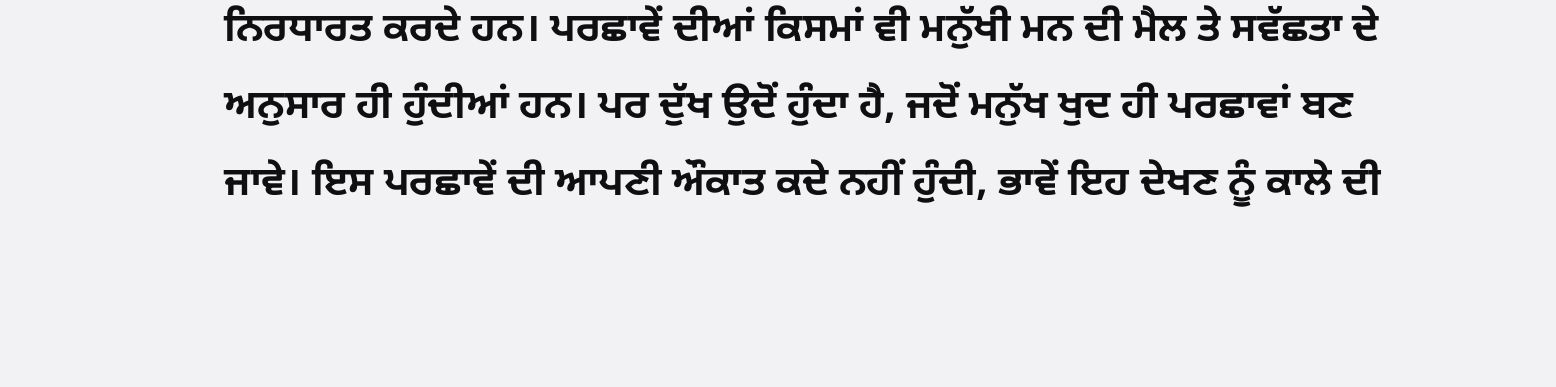ਨਿਰਧਾਰਤ ਕਰਦੇ ਹਨ। ਪਰਛਾਵੇਂ ਦੀਆਂ ਕਿਸਮਾਂ ਵੀ ਮਨੁੱਖੀ ਮਨ ਦੀ ਮੈਲ ਤੇ ਸਵੱਛਤਾ ਦੇ ਅਨੁਸਾਰ ਹੀ ਹੁੰਦੀਆਂ ਹਨ। ਪਰ ਦੁੱਖ ਉਦੋਂ ਹੁੰਦਾ ਹੈ, ਜਦੋਂ ਮਨੁੱਖ ਖੁਦ ਹੀ ਪਰਛਾਵਾਂ ਬਣ ਜਾਵੇ। ਇਸ ਪਰਛਾਵੇਂ ਦੀ ਆਪਣੀ ਔਕਾਤ ਕਦੇ ਨਹੀਂ ਹੁੰਦੀ, ਭਾਵੇਂ ਇਹ ਦੇਖਣ ਨੂੰ ਕਾਲੇ ਦੀ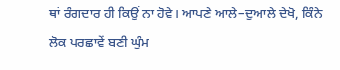ਥਾਂ ਰੰਗਦਾਰ ਹੀ ਕਿਉਂ ਨਾ ਹੋਵੇ। ਆਪਣੇ ਆਲੇ–ਦੁਆਲੇ ਦੇਖੋ, ਕਿੰਨੇ ਲੋਕ ਪਰਛਾਵੇਂ ਬਣੀ ਘੁੰਮ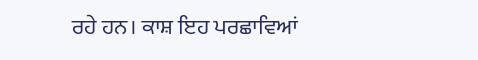ਰਹੇ ਹਨ। ਕਾਸ਼ ਇਹ ਪਰਛਾਵਿਆਂ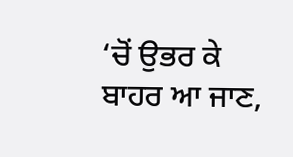‘ਚੋਂ ਉਭਰ ਕੇ ਬਾਹਰ ਆ ਜਾਣ,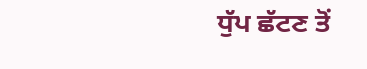ਧੁੱਪ ਛੱਟਣ ਤੋਂ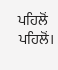ਪਹਿਲੋਂ ਪਹਿਲੋਂ।